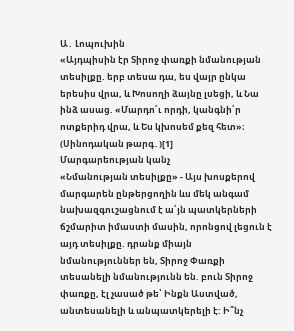Ա․ Լոպուխին
«Այդպիսին էր Տիրոջ փառքի նմանության տեսիլքը. երբ տեսա դա, ես վայր ընկա երեսիս վրա, և Խոսողի ձայնը լսեցի, և Նա ինձ ասաց. «Մարդո՛ւ որդի, կանգնի՛ր ոտքերիդ վրա, և Ես կխոսեմ քեզ հետ»։ (Սինոդական թարգ․)[1]
Մարգարեության կանչ
«Նմանության տեսիլքը» - Այս խոսքերով մարգարեն ընթերցողին ևս մեկ անգամ նախազգուշացնում է ա՛յն պատկերների ճշմարիտ իմաստի մասին, որոնցով լեցուն է այդ տեսիլքը. դրանք միայն նմանություններ են, Տիրոջ Փառքի տեսանելի նմանությունն են. բուն Տիրոջ փառքը, էլ չասած թե՝ Ինքն Աստված, անտեսանելի և անպատկերելի է: Ի՞նչ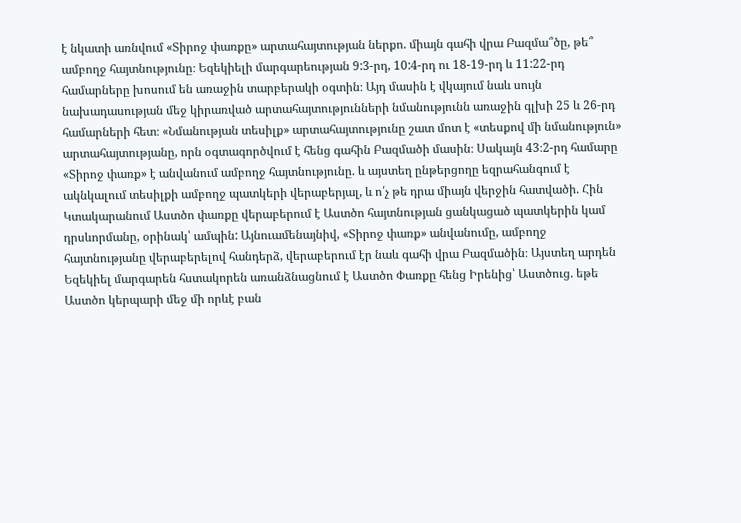է նկատի առնվում «Տիրոջ փառքը» արտահայտության ներքո. միայն գահի վրա Բազմա՞ծը, թե՞ ամբողջ հայտնությունը։ Եզեկիելի մարգարեության 9:3-րդ, 10:4-րդ ու 18-19-րդ և 11:22-րդ համարները խոսում են առաջին տարբերակի օգտին։ Այդ մասին է վկայում նաև սույն նախադասության մեջ կիրառված արտահայտությունների նմանությունն առաջին գլխի 25 և 26-րդ համարների հետ։ «Նմանության տեսիլք» արտահայտությունը շատ մոտ է «տեսքով մի նմանություն» արտահայտությանը, որն օգտագործվում է հենց գահին Բազմածի մասին։ Սակայն 43։2-րդ համարը «Տիրոջ փառք» է անվանում ամբողջ հայտնությունը. և այստեղ ընթերցողը եզրահանգում է ակնկալում տեսիլքի ամբողջ պատկերի վերաբերյալ, և ո՛չ թե դրա միայն վերջին հատվածի. Հին Կտակարանում Աստծո փառքը վերաբերում է Աստծո հայտնության ցանկացած պատկերին կամ դրսևորմանը, օրինակ՝ ամպին: Այնուամենայնիվ, «Տիրոջ փառք» անվանումը, ամբողջ հայտնությանը վերաբերելով հանդերձ, վերաբերում էր նաև գահի վրա Բազմածին։ Այստեղ արդեն Եզեկիել մարգարեն հստակորեն առանձնացնում է Աստծո Փառքը հենց Իրենից՝ Աստծուց. եթե Աստծո կերպարի մեջ մի որևէ բան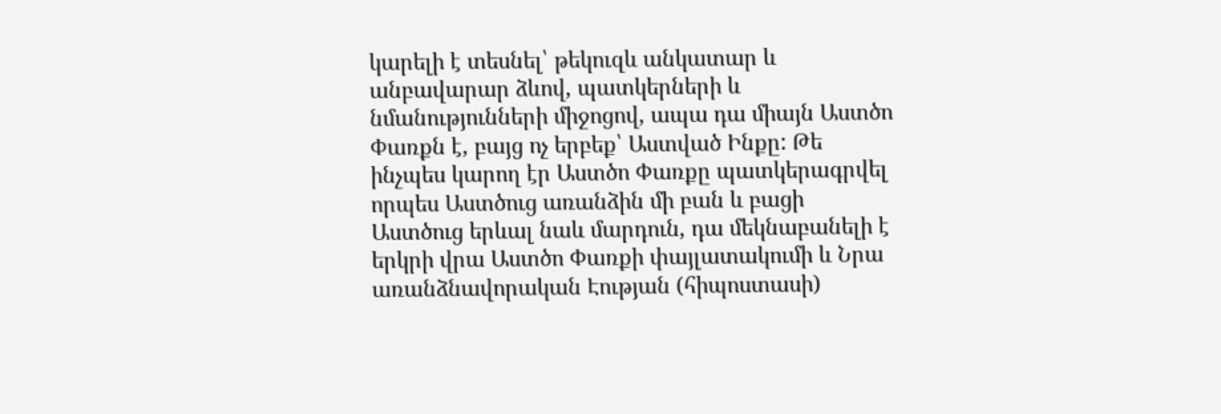կարելի է տեսնել՝ թեկուզև անկատար և անբավարար ձևով, պատկերների և նմանությունների միջոցով, ապա դա միայն Աստծո Փառքն է, բայց ոչ երբեք՝ Աստված Ինքը: Թե ինչպես կարող էր Աստծո Փառքը պատկերագրվել որպես Աստծուց առանձին մի բան և բացի Աստծուց երևալ նաև մարդուն, դա մեկնաբանելի է երկրի վրա Աստծո Փառքի փայլատակումի և Նրա առանձնավորական Էության (հիպոստասի)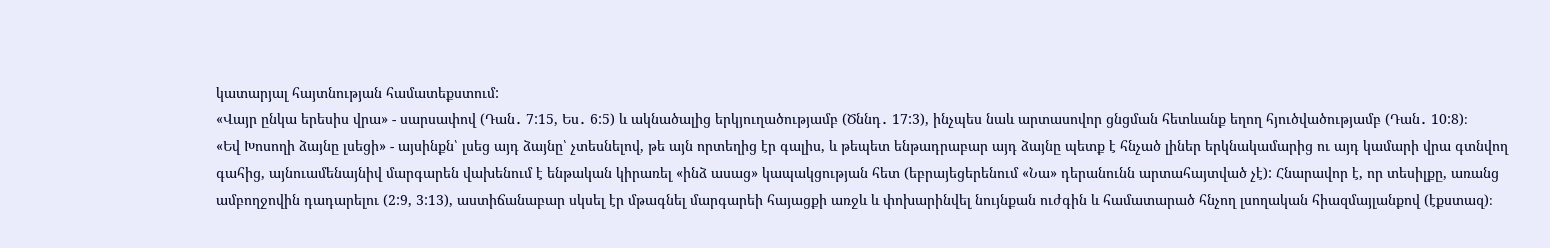կատարյալ հայտնության համատեքստում:
«Վայր ընկա երեսիս վրա» - սարսափով (Դան․ 7:15, Ես․ 6:5) և ակնածալից երկյուղածությամբ (Ծննդ․ 17:3), ինչպես նաև արտասովոր ցնցման հետևանք եղող հյուծվածությամբ (Դան․ 10:8)։
«Եվ Խոսողի ձայնը լսեցի» - այսինքն՝ լսեց այդ ձայնը՝ չտեսնելով, թե այն որտեղից էր գալիս, և թեպետ ենթադրաբար այդ ձայնը պետք է հնչած լիներ երկնակամարից ու այդ կամարի վրա գտնվող գահից, այնուամենայնիվ մարգարեն վախենում է ենթական կիրառել «ինձ ասաց» կապակցության հետ (եբրայեցերենում «Նա» դերանունն արտահայտված չէ): Հնարավոր է, որ տեսիլքը, առանց ամբողջովին դադարելու (2:9, 3:13), աստիճանաբար սկսել էր մթագնել մարգարեի հայացքի առջև և փոխարինվել նույնքան ուժգին և համատարած հնչող լսողական հիազմայլանքով (էքստազ)։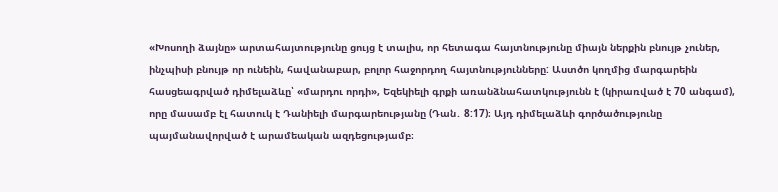«Խոսողի ձայնը» արտահայտությունը ցույց է տալիս, որ հետագա հայտնությունը միայն ներքին բնույթ չուներ, ինչպիսի բնույթ որ ունեին, հավանաբար, բոլոր հաջորդող հայտնությունները: Աստծո կողմից մարգարեին հասցեագրված դիմելաձևը՝ «մարդու որդի», Եզեկիելի գրքի առանձնահատկությունն է (կիրառված է 70 անգամ), որը մասամբ էլ հատուկ է Դանիելի մարգարեությանը (Դան․ 8:17)։ Այդ դիմելաձևի գործածությունը պայմանավորված է արամեական ազդեցությամբ։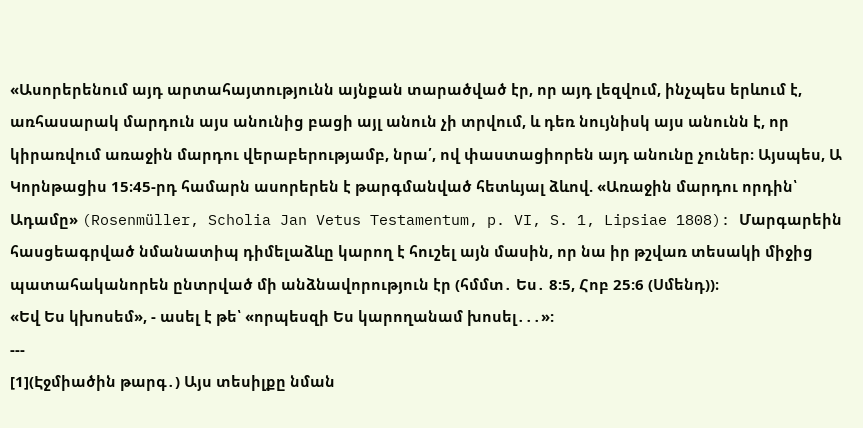«Ասորերենում այդ արտահայտությունն այնքան տարածված էր, որ այդ լեզվում, ինչպես երևում է, առհասարակ մարդուն այս անունից բացի այլ անուն չի տրվում, և դեռ նույնիսկ այս անունն է, որ կիրառվում առաջին մարդու վերաբերությամբ, նրա՛, ով փաստացիորեն այդ անունը չուներ։ Այսպես, Ա Կորնթացիս 15։45-րդ համարն ասորերեն է թարգմանված հետևյալ ձևով. «Առաջին մարդու որդին՝ Ադամը» (Rosenmüller, Scholia Jan Vetus Testamentum, p. VI, S. 1, Lipsiae 1808): Մարգարեին հասցեագրված նմանատիպ դիմելաձևը կարող է հուշել այն մասին, որ նա իր թշվառ տեսակի միջից պատահականորեն ընտրված մի անձնավորություն էր (հմմտ․ Ես․ 8:5, Հոբ 25:6 (Սմենդ))։
«Եվ Ես կխոսեմ», - ասել է թե՝ «որպեսզի Ես կարողանամ խոսել․․․»:
---
[1](Էջմիածին թարգ․) Այս տեսիլքը նման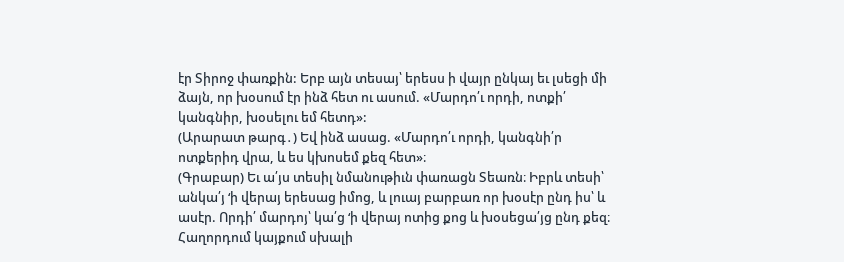էր Տիրոջ փառքին: Երբ այն տեսայ՝ երեսս ի վայր ընկայ եւ լսեցի մի ձայն, որ խօսում էր ինձ հետ ու ասում. «Մարդո՛ւ որդի, ոտքի՛ կանգնիր, խօսելու եմ հետդ»:
(Արարատ թարգ․) Եվ ինձ ասաց. «Մարդո՛ւ որդի, կանգնի՛ր ոտքերիդ վրա, և ես կխոսեմ քեզ հետ»։
(Գրաբար) Եւ ա՛յս տեսիլ նմանութիւն փառացն Տեառն։ Իբրև տեսի՝ անկա՛յ ‘ի վերայ երեսաց իմոց, և լուայ բարբառ որ խօսէր ընդ իս՝ և ասէր. Որդի՛ մարդոյ՝ կա՛ց ‘ի վերայ ոտից քոց և խօսեցա՛յց ընդ քեզ։
Հաղորդում կայքում սխալի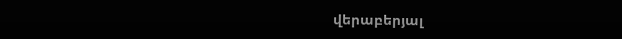վերաբերյալ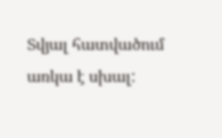Տվյալ հատվածում առկա է սխալ: